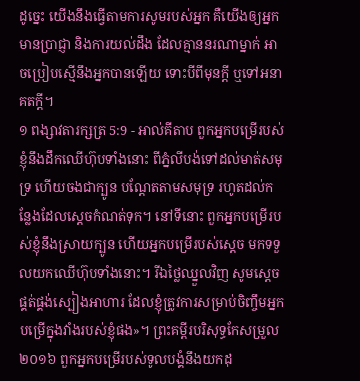ដូច្នេះ យើងនឹងធ្វើតាមការសូមរបស់អ្នក គឺយើងឲ្យអ្នកមានប្រាជ្ញា និងការយល់ដឹង ដែលគ្មាននរណាម្នាក់ អាចប្រៀបស្មើនឹងអ្នកបានឡើយ ទោះបីពីមុនក្តី ឬទៅអនាគតក្តី។
១ ពង្សាវតារក្សត្រ 5:9 - អាល់គីតាប ពួកអ្នកបម្រើរបស់ខ្ញុំនឹងដឹកឈើហ៊ុបទាំងនោះ ពីភ្នំលីបង់ទៅដល់មាត់សមុទ្រ ហើយចងជាក្បូន បណ្តែតតាមសមុទ្រ រហូតដល់កន្លែងដែលស្តេចកំណត់ទុក។ នៅទីនោះ ពួកអ្នកបម្រើរបស់ខ្ញុំនឹងស្រាយក្បូន ហើយអ្នកបម្រើរបស់ស្តេច មកទទួលយកឈើហ៊ុបទាំងនោះ។ រីឯថ្លៃឈ្នួលវិញ សូមស្តេចផ្គត់ផ្គង់ស្បៀងអាហារ ដែលខ្ញុំត្រូវការសម្រាប់ចិញ្ចឹមអ្នកបម្រើក្នុងវាំងរបស់ខ្ញុំផង»។ ព្រះគម្ពីរបរិសុទ្ធកែសម្រួល ២០១៦ ពួកអ្នកបម្រើរបស់ទូលបង្គំនឹងយកដុ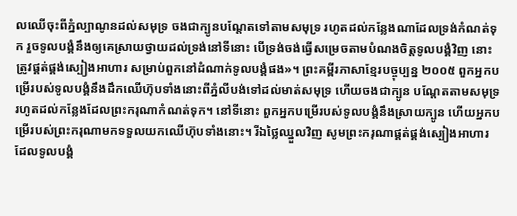លឈើចុះពីភ្នំល្បាណូនដល់សមុទ្រ ចងជាក្បូនបណ្តែតទៅតាមសមុទ្រ រហូតដល់កន្លែងណាដែលទ្រង់កំណត់ទុក រួចទូលបង្គំនឹងឲ្យគេស្រាយថ្វាយដល់ទ្រង់នៅទីនោះ បើទ្រង់ចង់ធ្វើសម្រេចតាមបំណងចិត្តទូលបង្គំវិញ នោះត្រូវផ្គត់ផ្គង់ស្បៀងអាហារ សម្រាប់ពួកនៅដំណាក់ទូលបង្គំផង»។ ព្រះគម្ពីរភាសាខ្មែរបច្ចុប្បន្ន ២០០៥ ពួកអ្នកបម្រើរបស់ទូលបង្គំនឹងដឹកឈើហ៊ុបទាំងនោះពីភ្នំលីបង់ទៅដល់មាត់សមុទ្រ ហើយចងជាក្បូន បណ្តែតតាមសមុទ្រ រហូតដល់កន្លែងដែលព្រះករុណាកំណត់ទុក។ នៅទីនោះ ពួកអ្នកបម្រើរបស់ទូលបង្គំនឹងស្រាយក្បូន ហើយអ្នកបម្រើរបស់ព្រះករុណាមកទទួលយកឈើហ៊ុបទាំងនោះ។ រីឯថ្លៃឈ្នួលវិញ សូមព្រះករុណាផ្គត់ផ្គង់ស្បៀងអាហារ ដែលទូលបង្គំ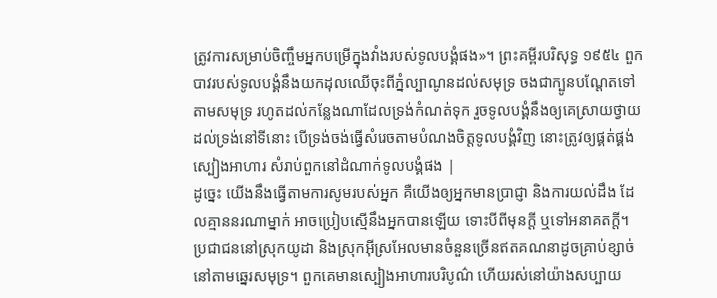ត្រូវការសម្រាប់ចិញ្ចឹមអ្នកបម្រើក្នុងវាំងរបស់ទូលបង្គំផង»។ ព្រះគម្ពីរបរិសុទ្ធ ១៩៥៤ ពួកបាវរបស់ទូលបង្គំនឹងយកដុលឈើចុះពីភ្នំល្បាណូនដល់សមុទ្រ ចងជាក្បូនបណ្តែតទៅតាមសមុទ្រ រហូតដល់កន្លែងណាដែលទ្រង់កំណត់ទុក រួចទូលបង្គំនឹងឲ្យគេស្រាយថ្វាយដល់ទ្រង់នៅទីនោះ បើទ្រង់ចង់ធ្វើសំរេចតាមបំណងចិត្តទូលបង្គំវិញ នោះត្រូវឲ្យផ្គត់ផ្គង់ស្បៀងអាហារ សំរាប់ពួកនៅដំណាក់ទូលបង្គំផង |
ដូច្នេះ យើងនឹងធ្វើតាមការសូមរបស់អ្នក គឺយើងឲ្យអ្នកមានប្រាជ្ញា និងការយល់ដឹង ដែលគ្មាននរណាម្នាក់ អាចប្រៀបស្មើនឹងអ្នកបានឡើយ ទោះបីពីមុនក្តី ឬទៅអនាគតក្តី។
ប្រជាជននៅស្រុកយូដា និងស្រុកអ៊ីស្រអែលមានចំនួនច្រើនឥតគណនាដូចគ្រាប់ខ្សាច់ នៅតាមឆ្នេរសមុទ្រ។ ពួកគេមានស្បៀងអាហារបរិបូណ៌ ហើយរស់នៅយ៉ាងសប្បាយ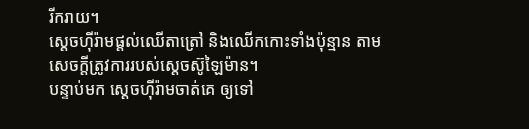រីករាយ។
ស្តេចហ៊ីរ៉ាមផ្តល់ឈើតាត្រៅ និងឈើកកោះទាំងប៉ុន្មាន តាមសេចក្តីត្រូវការរបស់ស្តេចស៊ូឡៃម៉ាន។
បន្ទាប់មក ស្តេចហ៊ីរ៉ាមចាត់គេ ឲ្យទៅ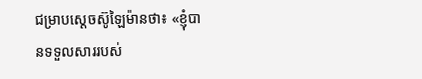ជម្រាបស្តេចស៊ូឡៃម៉ានថា៖ «ខ្ញុំបានទទួលសាររបស់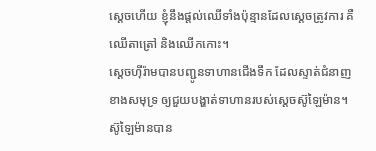ស្តេចហើយ ខ្ញុំនឹងផ្តល់ឈើទាំងប៉ុន្មានដែលស្តេចត្រូវការ គឺឈើតាត្រៅ និងឈើកកោះ។
ស្តេចហ៊ីរ៉ាមបានបញ្ជូនទាហានជើងទឹក ដែលស្ទាត់ជំនាញខាងសមុទ្រ ឲ្យជួយបង្ហាត់ទាហានរបស់ស្តេចស៊ូឡៃម៉ាន។
ស៊ូឡៃម៉ានបាន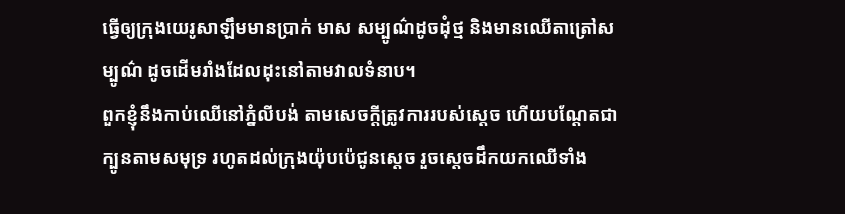ធ្វើឲ្យក្រុងយេរូសាឡឹមមានប្រាក់ មាស សម្បូណ៌ដូចដុំថ្ម និងមានឈើតាត្រៅសម្បូណ៌ ដូចដើមរាំងដែលដុះនៅតាមវាលទំនាប។
ពួកខ្ញុំនឹងកាប់ឈើនៅភ្នំលីបង់ តាមសេចក្តីត្រូវការរបស់ស្តេច ហើយបណ្តែតជាក្បូនតាមសមុទ្រ រហូតដល់ក្រុងយ៉ុបប៉េជូនស្តេច រួចស្តេចដឹកយកឈើទាំង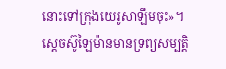នោះទៅក្រុងយេរូសាឡឹមចុះ»។
ស្តេចស៊ូឡៃម៉ានមានទ្រព្យសម្បត្តិ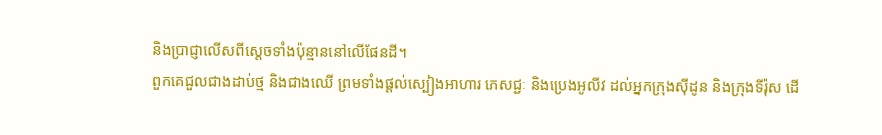និងប្រាជ្ញាលើសពីស្តេចទាំងប៉ុន្មាននៅលើផែនដី។
ពួកគេជួលជាងដាប់ថ្ម និងជាងឈើ ព្រមទាំងផ្ដល់ស្បៀងអាហារ ភេសជ្ជៈ និងប្រេងអូលីវ ដល់អ្នកក្រុងស៊ីដូន និងក្រុងទីរ៉ុស ដើ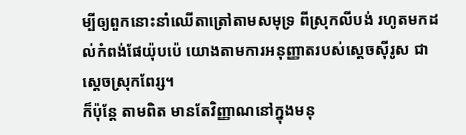ម្បីឲ្យពួកនោះនាំឈើតាត្រៅតាមសមុទ្រ ពីស្រុកលីបង់ រហូតមកដល់កំពង់ផែយ៉ុបប៉េ យោងតាមការអនុញ្ញាតរបស់ស្តេចស៊ីរូស ជាស្ដេចស្រុកពែរ្ស។
ក៏ប៉ុន្តែ តាមពិត មានតែវិញ្ញាណនៅក្នុងមនុ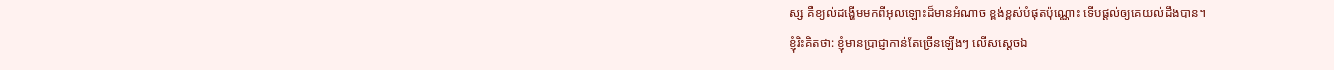ស្ស គឺខ្យល់ដង្ហើមមកពីអុលឡោះដ៏មានអំណាច ខ្ពង់ខ្ពស់បំផុតប៉ុណ្ណោះ ទើបផ្ដល់ឲ្យគេយល់ដឹងបាន។
ខ្ញុំរិះគិតថា: ខ្ញុំមានប្រាជ្ញាកាន់តែច្រើនឡើងៗ លើសស្ដេចឯ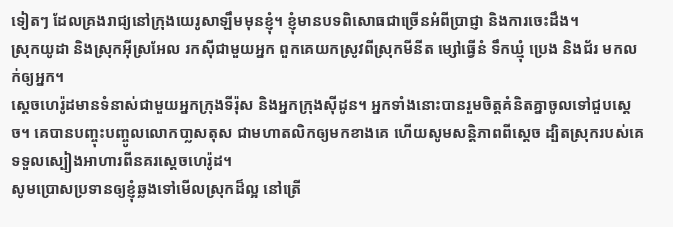ទៀតៗ ដែលគ្រងរាជ្យនៅក្រុងយេរូសាឡឹមមុនខ្ញុំ។ ខ្ញុំមានបទពិសោធជាច្រើនអំពីប្រាជ្ញា និងការចេះដឹង។
ស្រុកយូដា និងស្រុកអ៊ីស្រអែល រកស៊ីជាមួយអ្នក ពួកគេយកស្រូវពីស្រុកមីនីត ម្សៅធ្វើនំ ទឹកឃ្មុំ ប្រេង និងជ័រ មកលក់ឲ្យអ្នក។
ស្តេចហេរ៉ូដមានទំនាស់ជាមួយអ្នកក្រុងទីរ៉ុស និងអ្នកក្រុងស៊ីដូន។ អ្នកទាំងនោះបានរួមចិត្ដគំនិតគ្នាចូលទៅជួបស្ដេច។ គេបានបញ្ចុះបញ្ចូលលោកបា្លសតុស ជាមហាតលិកឲ្យមកខាងគេ ហើយសូមសន្ដិភាពពីស្ដេច ដ្បិតស្រុករបស់គេទទួលស្បៀងអាហារពីនគរស្តេចហេរ៉ូដ។
សូមប្រោសប្រទានឲ្យខ្ញុំឆ្លងទៅមើលស្រុកដ៏ល្អ នៅត្រើ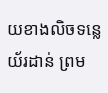យខាងលិចទន្លេយ័រដាន់ ព្រម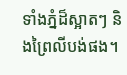ទាំងភ្នំដ៏ស្អាតៗ និងព្រៃលីបង់ផង។